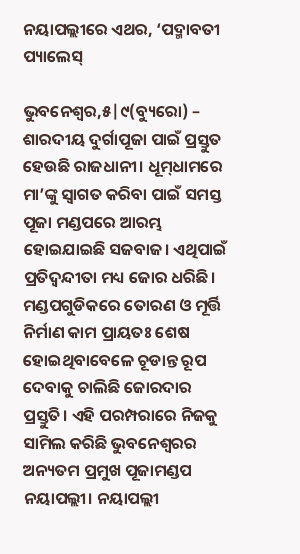ନୟାପଲ୍ଲୀରେ ଏଥର, ‘ପଦ୍ମାବତୀ ପ୍ୟାଲେସ୍‌

ଭୁବନେଶ୍ୱର,୫|୯(ବ୍ୟୁରୋ) – ଶାରଦୀୟ ଦୁର୍ଗାପୂଜା ପାଇଁ ପ୍ରସ୍ତୁତ ହେଉଛି ରାଜଧାନୀ। ଧୂମ୍‌ଧାମରେ ମା’ଙ୍କୁ ସ୍ବାଗତ କରିବା ପାଇଁ ସମସ୍ତ ପୂଜା ମଣ୍ଡପରେ ଆରମ୍ଭ ହୋଇଯାଇଛି ସଜବାଜ। ଏଥିପାଇଁ ପ୍ରତିଦ୍ବନ୍ଦୀତା ମଧ୍ୟ ଜୋର ଧରିଛି। ମଣ୍ଡପଗୁଡିକରେ ତୋରଣ ଓ ମୂର୍ତ୍ତି ନିର୍ମାଣ କାମ ପ୍ରାୟତଃ ଶେଷ ହୋଇଥିବାବେଳେ ଚୂଡାନ୍ତ ରୂପ ଦେବାକୁ ଚାଲିଛି ଜୋରଦାର ପ୍ରସ୍ତୁତି। ଏହି ପରମ୍ପରାରେ ନିଜକୁ ସାମିଲ କରିଛି ଭୁବନେଶ୍ୱରର ଅନ୍ୟତମ ପ୍ରମୁଖ ପୂଜାମଣ୍ଡପ ନୟାପଲ୍ଲୀ। ନୟାପଲ୍ଲୀ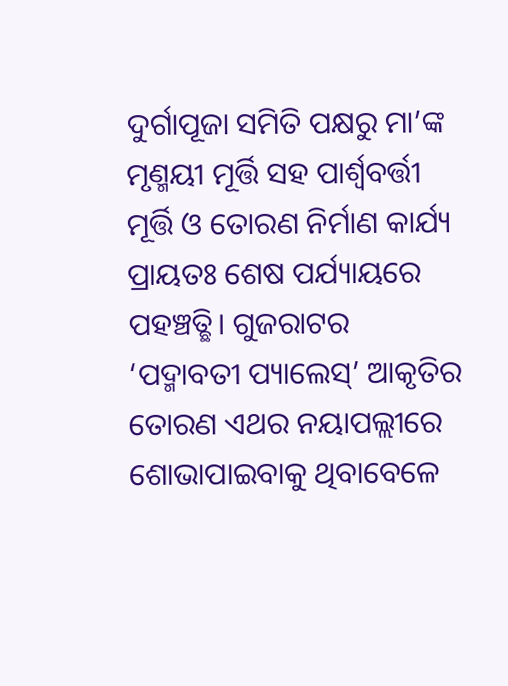ଦୁର୍ଗାପୂଜା ସମିତି ପକ୍ଷରୁ ମା’ଙ୍କ ମୃଣ୍ମୟୀ ମୂର୍ତ୍ତି ସହ ପାର୍ଶ୍ୱବର୍ତ୍ତୀ ମୂର୍ତ୍ତି ଓ ତୋରଣ ନିର୍ମାଣ କାର୍ଯ୍ୟ ପ୍ରାୟତଃ ଶେଷ ପର୍ଯ୍ୟାୟରେ ପହଞ୍ଚତ୍ଛି। ଗୁଜରାଟର ‘ପଦ୍ମାବତୀ ପ୍ୟାଲେସ୍‌’ ଆକୃତିର ତୋରଣ ଏଥର ନୟାପଲ୍ଲୀରେ ଶୋଭାପାଇବାକୁ ଥିବାବେଳେ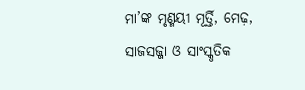ମା’ଙ୍କ ମୃଣ୍ମୟୀ ମୂର୍ତ୍ତି, ମେଢ଼, ସାଜସଜ୍ଜା ଓ ସାଂସ୍କୃତିକ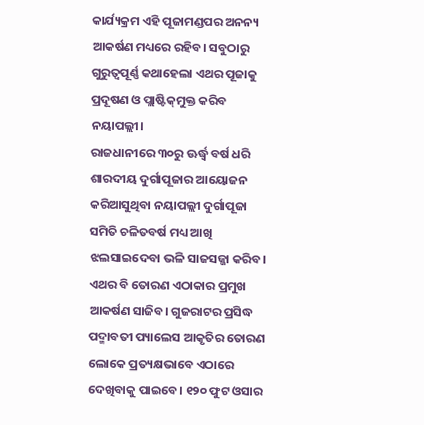କାର୍ଯ୍ୟକ୍ରମ ଏହି ପୂଜାମଣ୍ଡପର ଅନନ୍ୟ ଆକର୍ଷଣ ମଧ୍ୟରେ ରହିବ। ସବୁଠାରୁ ଗୁରୁତ୍ୱପୂର୍ଣ୍ଣ କଥାହେଲା ଏଥର ପୂଜାକୁ ପ୍ରଦୂଷଣ ଓ ପ୍ଲାଷ୍ଟିକ୍‌ମୁକ୍ତ କରିବ ନୟାପଲ୍ଲୀ।
ରାଜଧାନୀରେ ୩୦ରୁ ଊର୍ଦ୍ଧ୍ୱ ବର୍ଷ ଧରି ଶାରଦୀୟ ଦୁର୍ଗାପୂଜାର ଆୟୋଜନ କରିଆସୁଥିବା ନୟାପଲ୍ଲୀ ଦୁର୍ଗାପୂଜା ସମିତି ଚଳିତବର୍ଷ ମଧ୍ୟ ଆଖି ଝଲସାଇଦେବା ଭଳି ସାଜସଜ୍ଜା କରିବ। ଏଥର ବି ତୋରଣ ଏଠାକାର ପ୍ରମୁଖ ଆକର୍ଷଣ ସାଜିବ। ଗୁଜରାଟର ପ୍ରସିଦ୍ଧ ପଦ୍ମାବତୀ ପ୍ୟାଲେସ ଆକୃତିର ତୋରଣ ଲୋକେ ପ୍ରତ୍ୟକ୍ଷଭାବେ ଏଠାରେ ଦେଖିବାକୁ ପାଇବେ। ୧୨୦ ଫୁଟ ଓସାର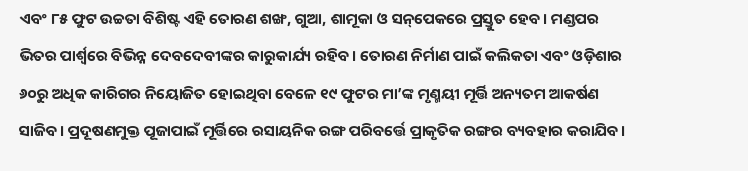ଏବଂ ୮୫ ଫୁଟ ଉଚ୍ଚତା ବିଶିଷ୍ଟ ଏହି ତୋରଣ ଶଙ୍ଖ, ଗୁଆ, ଶାମୂକା ଓ ସନ୍‌ପେକରେ ପ୍ରସ୍ତୁତ ହେବ। ମଣ୍ଡପର ଭିତର ପାର୍ଶ୍ୱରେ ବିଭିନ୍ନ ଦେବଦେବୀଙ୍କର କାରୁକାର୍ଯ୍ୟ ରହିବ। ତୋରଣ ନିର୍ମାଣ ପାଇଁ କଲିକତା ଏବଂ ଓଡ଼ିଶାର ୬୦ରୁ ଅଧିକ କାରିଗର ନିୟୋଜିତ ହୋଇଥିବା ବେଳେ ୧୯ ଫୁଟର ମା’ଙ୍କ ମୃଣ୍ମୟୀ ମୂର୍ତ୍ତି ଅନ୍ୟତମ ଆକର୍ଷଣ ସାଜିବ। ପ୍ରଦୂଷଣମୁକ୍ତ ପୂଜାପାଇଁ ମୂର୍ତ୍ତିରେ ରସାୟନିକ ରଙ୍ଗ ପରିବର୍ତ୍ତେ ପ୍ରାକୃତିକ ରଙ୍ଗର ବ୍ୟବହାର କରାଯିବ।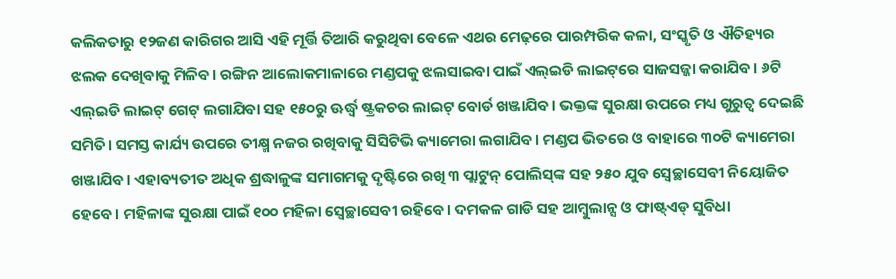କଲିକତାରୁ ୧୨ଜଣ କାରିଗର ଆସି ଏହି ମୂର୍ତ୍ତି ତିଆରି କରୁଥିବା ବେଳେ ଏଥର ମେଢ଼ରେ ପାରମ୍ପରିକ କଳା, ସଂସ୍କୃତି ଓ ଐତିହ୍ୟର ଝଲକ ଦେଖିବାକୁ ମିଳିବ। ରଙ୍ଗିନ ଆଲୋକମାଳାରେ ମଣ୍ଡପକୁ ଝଲସାଇବା ପାଇଁ ଏଲ୍‌ଇଡି ଲାଇଟ୍‌ରେ ସାଜସଜ୍ଜା କରାଯିବ। ୬ଟି ଏଲ୍‌ଇଡି ଲାଇଟ୍‌ ଗେଟ୍‌ ଲଗାଯିବା ସହ ୧୫୦ରୁ ଊର୍ଦ୍ଧ୍ୱ ଷ୍ଟ୍ରକଚର ଲାଇଟ୍‌ ବୋର୍ଡ ଖଞ୍ଜାଯିବ। ଭକ୍ତଙ୍କ ସୁରକ୍ଷା ଉପରେ ମଧ୍ୟ ଗୁରୁତ୍ବ ଦେଇଛି ସମିତି। ସମସ୍ତ କାର୍ଯ୍ୟ ଉପରେ ତୀକ୍ଷ୍ମ ନଜର ରଖିବାକୁ ସିସିଟିଭି କ୍ୟାମେରା ଲଗାଯିବ। ମଣ୍ଡପ ଭିତରେ ଓ ବାହାରେ ୩୦ଟି କ୍ୟାମେରା ଖଞ୍ଜାଯିବ। ଏହାବ୍ୟତୀତ ଅଧିକ ଶ୍ରଦ୍ଧାଳୁଙ୍କ ସମାଗମକୁ ଦୃଷ୍ଟିରେ ରଖି ୩ ପ୍ଲାଟୁନ୍‌ ପୋଲିସ୍‌ଙ୍କ ସହ ୨୫୦ ଯୁବ ସ୍ବେଚ୍ଛାସେବୀ ନିୟୋଜିତ ହେବେ। ମହିଳାଙ୍କ ସୁରକ୍ଷା ପାଇଁ ୧୦୦ ମହିଳା ସ୍ବେଚ୍ଛାସେବୀ ରହିବେ। ଦମକଳ ଗାଡି ସହ ଆମ୍ବୁଲାନ୍ସ ଓ ଫାଷ୍ଟ୍‌ଏଡ୍‌ ସୁବିଧା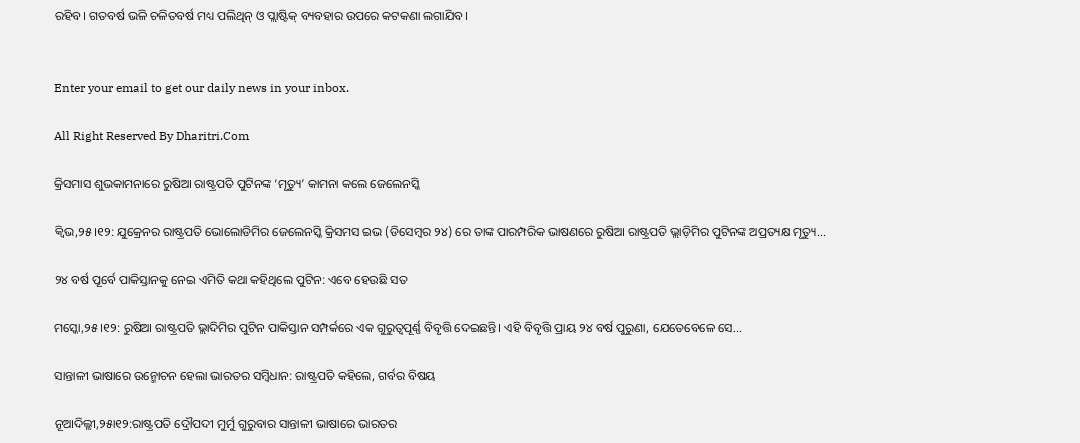ରହିବ। ଗତବର୍ଷ ଭଳି ଚଳିତବର୍ଷ ମଧ୍ୟ ପଲିଥିନ୍‌ ଓ ପ୍ଲାଷ୍ଟିକ୍‌ ବ୍ୟବହାର ଉପରେ କଟକଣା ଲଗାଯିବ।


Enter your email to get our daily news in your inbox.

All Right Reserved By Dharitri.Com

କ୍ରିସମାସ ଶୁଭକାମନାରେ ରୁଷିଆ ରାଷ୍ଟ୍ରପତି ପୁଟିନଙ୍କ ‘ମୃତ୍ୟୁ’ କାମନା କଲେ ଜେଲେନସ୍କି

କ୍ୱିଭ,୨୫।୧୨: ଯୁକ୍ରେନର ରାଷ୍ଟ୍ରପତି ଭୋଲୋଡିମିର ଜେଲେନସ୍କି କ୍ରିସମସ ଇଭ (ଡିସେମ୍ବର ୨୪) ରେ ତାଙ୍କ ପାରମ୍ପରିକ ଭାଷଣରେ ରୁଷିଆ ରାଷ୍ଟ୍ରପତି ଭ୍ଲାଡ଼ିମିର ପୁଟିନଙ୍କ ଅପ୍ରତ୍ୟକ୍ଷ ମୃତ୍ୟୁ...

୨୪ ବର୍ଷ ପୂର୍ବେ ପାକିସ୍ତାନକୁ ନେଇ ଏମିତି କଥା କହିଥିଲେ ପୁଟିନ: ଏବେ ହେଉଛି ସତ

ମସ୍କୋ,୨୫।୧୨: ରୁଷିଆ ରାଷ୍ଟ୍ରପତି ଭ୍ଲାଦିମିର ପୁଟିନ ପାକିସ୍ତାନ ସମ୍ପର୍କରେ ଏକ ଗୁରୁତ୍ୱପୂର୍ଣ୍ଣ ବିବୃତ୍ତି ଦେଇଛନ୍ତି। ଏହି ବିବୃତ୍ତି ପ୍ରାୟ ୨୪ ବର୍ଷ ପୁରୁଣା, ଯେତେବେଳେ ସେ...

ସାନ୍ତାଳୀ ଭାଷାରେ ଉନ୍ମୋଚନ ହେଲା ଭାରତର ସମ୍ବିଧାନ: ରାଷ୍ଟ୍ରପତି କହିଲେ, ଗର୍ବର ବିଷୟ

ନୂଆଦିଲ୍ଲୀ,୨୫ା୧୨:ରାଷ୍ଟ୍ରପତି ଦ୍ରୌପଦୀ ମୁର୍ମୁ ଗୁରୁବାର ସାନ୍ତାଳୀ ଭାଷାରେ ଭାରତର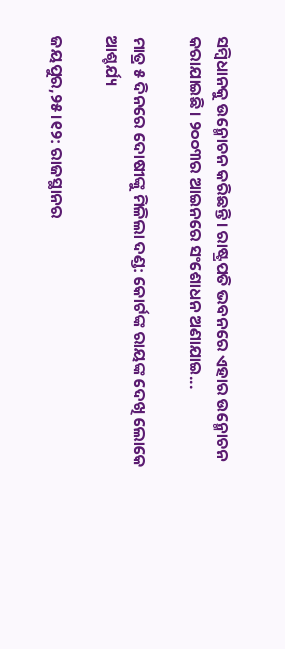ସମ୍ବିଧାନକୁ ଉନ୍ମୋଚନ କରିଛନ୍ତି। ରାଷ୍ଟ୍ରପତି ଭବନରେ ଏହାର ଉନ୍ମୋଚନ କରାଯାଇଛି। ୨୦୦୩ର ଆଇନରେ ସଂଶୋଧନ ଅଣାଯାଇ...

ମାତ୍ର ୫ ଦିନରେ ଦୋଷୀଙ୍କୁ ମିଳିଲା ଦଣ୍ଡ: କୋର୍ଟଙ୍କ ରାୟଙ୍କ ଦେଖି ଲୋକେ ଆଶ୍ଚର୍ଯ୍ୟ

ଜୟପୁର,୨୫।୧୨: ରାଜସ୍ଥାନର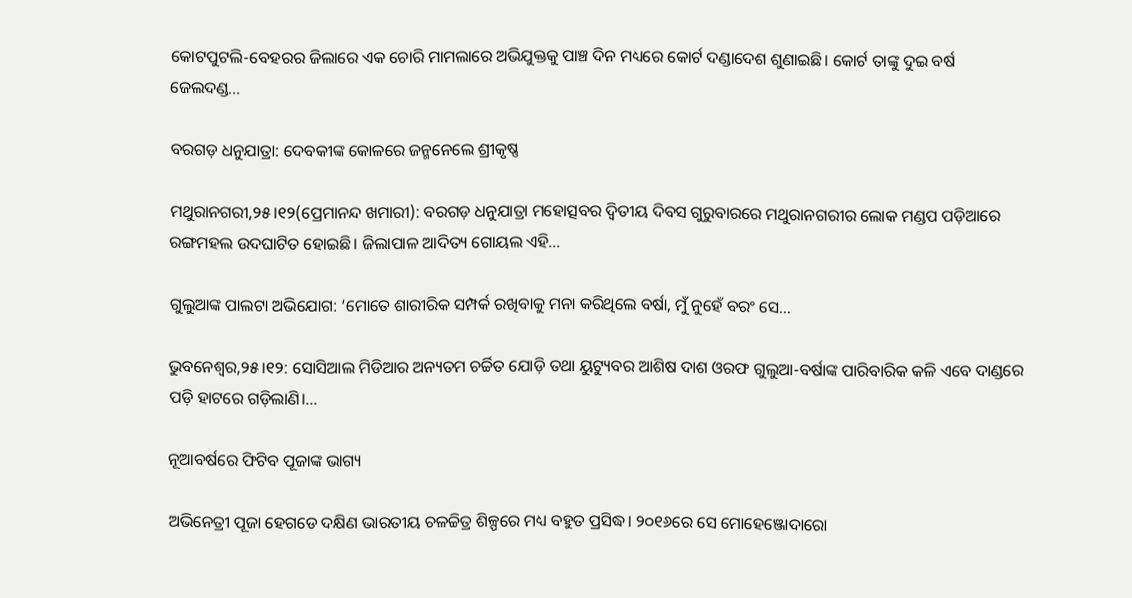କୋଟପୁଟଲି-ବେହରର ଜିଲାରେ ଏକ ଚୋରି ମାମଲାରେ ଅଭିଯୁକ୍ତକୁ ପାଞ୍ଚ ଦିନ ମଧ୍ୟରେ କୋର୍ଟ ଦଣ୍ଡାଦେଶ ଶୁଣାଇଛି। କୋର୍ଟ ତାଙ୍କୁ ଦୁଇ ବର୍ଷ ଜେଲଦଣ୍ଡ...

ବରଗଡ଼ ଧନୁଯାତ୍ରା: ଦେବକୀଙ୍କ କୋଳରେ ଜନ୍ମନେଲେ ଶ୍ରୀକୃଷ୍ଣ

ମଥୁରାନଗରୀ,୨୫।୧୨(ପ୍ରେମାନନ୍ଦ ଖମାରୀ): ବରଗଡ଼ ଧନୁଯାତ୍ରା ମହୋତ୍ସବର ଦ୍ୱିତୀୟ ଦିବସ ଗୁରୁବାରରେ ମଥୁରାନଗରୀର ଲୋକ ମଣ୍ଡପ ପଡ଼ିଆରେ ରଙ୍ଗମହଲ ଉଦଘାଟିତ ହୋଇଛି। ଜିଲାପାଳ ଆଦିତ୍ୟ ଗୋୟଲ ଏହି...

ଗୁଲୁଆଙ୍କ ପାଲଟା ଅଭିଯୋଗ: ‘ମୋତେ ଶାରୀରିକ ସମ୍ପର୍କ ରଖିବାକୁ ମନା କରିଥିଲେ ବର୍ଷା, ମୁଁ ନୁହେଁ ବରଂ ସେ…

ଭୁବନେଶ୍ୱର,୨୫।୧୨: ସୋସିଆଲ ମିଡିଆର ଅନ୍ୟତମ ଚର୍ଚ୍ଚିତ ଯୋଡ଼ି ତଥା ୟୁଟ୍ୟୁବର ଆଶିଷ ଦାଶ ଓରଫ ଗୁଲୁଆ-ବର୍ଷାଙ୍କ ପାରିବାରିକ କଳି ଏବେ ଦାଣ୍ଡରେ ପଡ଼ି ହାଟରେ ଗଡ଼ିଲାଣି।...

ନୂଆବର୍ଷରେ ଫିଟିବ ପୂଜାଙ୍କ ଭାଗ୍ୟ

ଅଭିନେତ୍ରୀ ପୂଜା ହେଗଡେ ଦକ୍ଷିଣ ଭାରତୀୟ ଚଳଚ୍ଚିତ୍ର ଶିଳ୍ପରେ ମଧ୍ୟ ବହୁତ ପ୍ରସିଦ୍ଧ। ୨୦୧୬ରେ ସେ ମୋହେଞ୍ଜୋଦାରୋ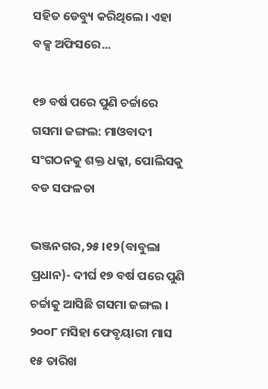ସହିତ ଡେବ୍ୟୁ କରିଥିଲେ। ଏହା ବକ୍ସ ଅଫିସରେ...

୧୭ ବର୍ଷ ପରେ ପୁଣି ଚର୍ଚ୍ଚାରେ ଗସମା ଜଙ୍ଗଲ: ମାଓବାଦୀ ସଂଗଠନକୁ ଶକ୍ତ ଧକ୍କା, ପୋଲିସକୁ ବଡ ସଫଳତା

ଭଞ୍ଜନଗର,୨୫।୧୨(ବାବୁଲା ପ୍ରଧାନ)- ଦୀର୍ଘ ୧୭ ବର୍ଷ ପରେ ପୁଣି ଚର୍ଚ୍ଚାକୁ ଆସିଛି ଗସମା ଜଙ୍ଗଲ । ୨୦୦୮ ମସିହା ଫେବୃୟାରୀ ମାସ ୧୫ ତାରିଖ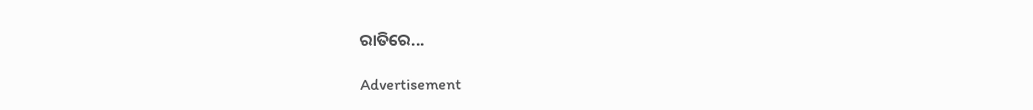ରାତିରେ...

Advertisement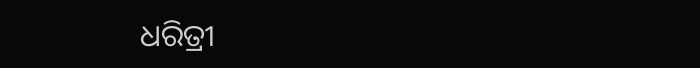ଧରିତ୍ରୀ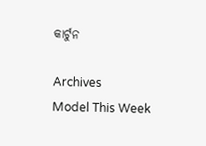କାର୍ଟୁନ

Archives
Model This Week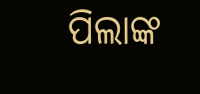ପିଲାଙ୍କ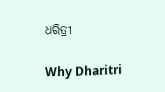ଧରିତ୍ରୀ

Why Dharitri